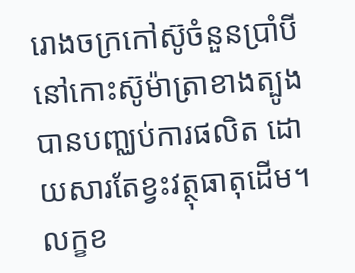រោងចក្រកៅស៊ូចំនួនប្រាំបីនៅកោះស៊ូម៉ាត្រាខាងត្បូងបានបញ្ឈប់ការផលិត ដោយសារតែខ្វះវត្ថុធាតុដើម។ លក្ខខ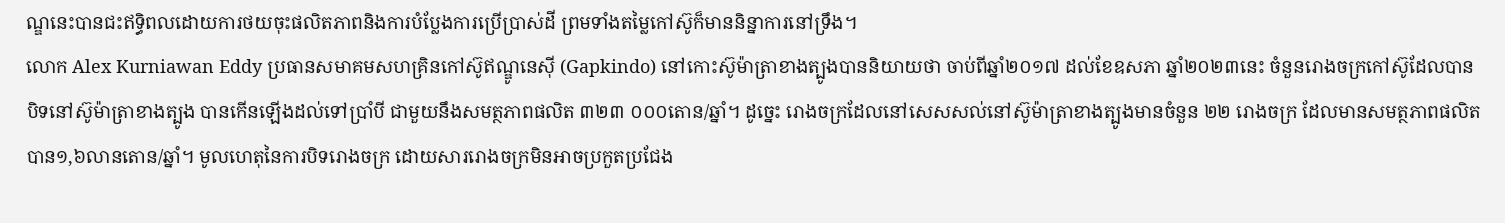ណ្ឌនេះបានជះឥទ្ធិពលដោយការថយចុះផលិតភាពនិងការបំប្លែងការប្រើប្រាស់ដី ព្រមទាំងតម្លៃកៅស៊ូក៏មាននិន្នាការនៅទ្រឹង។
លោក Alex Kurniawan Eddy ប្រធានសមាគមសហគ្រិនកៅស៊ូឥណ្ឌូនេស៊ី (Gapkindo) នៅកោះស៊ូម៉ាត្រាខាងត្បូងបាននិយាយថា ចាប់ពីឆ្នាំ២០១៧ ដល់ខែឧសភា ឆ្នាំ២០២៣នេះ ចំនួនរោងចក្រកៅស៊ូដែលបានបិទនៅស៊ូម៉ាត្រាខាងត្បូង បានកើនឡើងដល់ទៅប្រាំបី ជាមួយនឹងសមត្ថភាពផលិត ៣២៣ ០០០តោន/ឆ្នាំ។ ដូច្នេះ រោងចក្រដែលនៅសេសសល់នៅស៊ូម៉ាត្រាខាងត្បូងមានចំនួន ២២ រោងចក្រ ដែលមានសមត្ថភាពផលិតបាន១,៦លានតោន/ឆ្នាំ។ មូលហេតុនៃការបិទរោងចក្រ ដោយសាររោងចក្រមិនអាចប្រកួតប្រជែង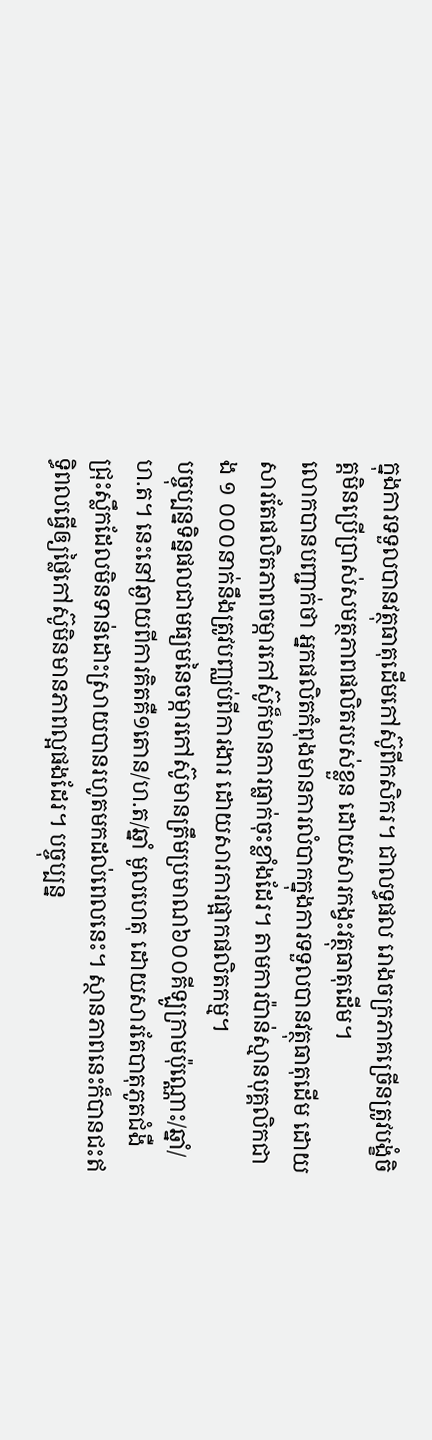ក្នុងការទទួលបានវត្ថុធាតុដើមកៅស៊ូពីកសិករ។ ជាលទ្ធផល រោងចក្រភាគច្រើនត្រូវបង្ខំចិត្តមិនប្រើប្រាស់សមត្ថភាពផលិតរបស់ខ្លួន ដោយសារកង្វះវត្ថុធាតុដើម។
លោកបានបញ្ជាក់ថា អ្នកផលិតកំពុងមានការលំបាកក្នុងការទទួលបានវត្ថុធាតុដើម ដោយសារតែផលិតភាពចម្ការកៅស៊ូក៏មានការធ្លាក់ចុះខ្លាំងដែរ។ តាមការប៉ាន់ស្មានបុគ្គលិកជាង ១ ០០០នាក់នឹងត្រូវបញ្ឈប់ពីការងារ ដោយសារការផ្អាកផលិតកម្ម។
បច្ចុប្បន្នទិន្នផលជាមធ្យមនៃចម្ការកៅស៊ូមានត្រឹមប្រមាណ៦០០គីឡូក្រាមប៉ុណ្ណោះ/ឆ្នាំ/ហ.ត។ នេះនៅឆ្ងាយពីការគិតគឺ១តោន/ហ.ត/ឆ្នាំ មូលហេតុ ដោយសារតែបាតុភូតជំងឺជ្រុះស្លឹកដែលមិនទាន់ដោះស្រាយបានរហូតមកដល់ពេលនេះ។ ស្ថានភាពនេះក៏បានជះឥទ្ធិពលធ្វើឲ្យថ្លៃកៅស៊ូមិនមានភាពល្អផងដែរ។ បច្ចុប្បន្ន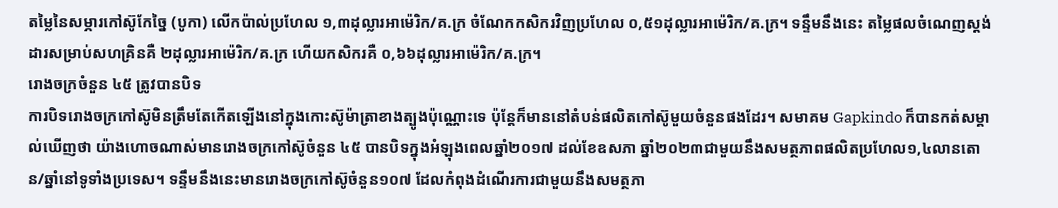តម្លៃនៃសម្ភារកៅស៊ូកែច្នៃ (បូកា) លើកប៉ាល់ប្រហែល ១,៣ដុល្លារអាម៉េរិក/គ.ក្រ ចំណែកកសិករវិញប្រហែល ០,៥១ដុល្លារអាម៉េរិក/គ.ក្រ។ ទន្ទឹមនឹងនេះ តម្លៃផលចំណេញស្តង់ដារសម្រាប់សហគ្រិនគឺ ២ដុល្លារអាម៉េរិក/គ.ក្រ ហើយកសិករគឺ ០,៦៦ដុល្លារអាម៉េរិក/គ.ក្រ។
រោងចក្រចំនួន ៤៥ ត្រូវបានបិទ
ការបិទរោងចក្រកៅស៊ូមិនត្រឹមតែកើតឡើងនៅក្នុងកោះស៊ូម៉ាត្រាខាងត្បូងប៉ុណ្ណោះទេ ប៉ុន្តែក៏មាននៅតំបន់ផលិតកៅស៊ូមួយចំនួនផងដែរ។ សមាគម Gapkindo ក៏បានកត់សម្គាល់ឃើញថា យ៉ាងហោចណាស់មានរោងចក្រកៅស៊ូចំនួន ៤៥ បានបិទក្នុងអំឡុងពេលឆ្នាំ២០១៧ ដល់ខែឧសភា ឆ្នាំ២០២៣ជាមួយនឹងសមត្ថភាពផលិតប្រហែល១,៤លានតោន/ឆ្នាំនៅទូទាំងប្រទេស។ ទន្ទឹមនឹងនេះមានរោងចក្រកៅស៊ូចំនួន១០៧ ដែលកំពុងដំណើរការជាមួយនឹងសមត្ថភា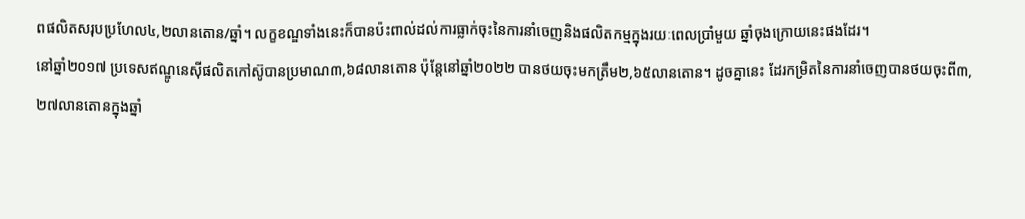ពផលិតសរុបប្រហែល៤,២លានតោន/ឆ្នាំ។ លក្ខខណ្ឌទាំងនេះក៏បានប៉ះពាល់ដល់ការធ្លាក់ចុះនៃការនាំចេញនិងផលិតកម្មក្នុងរយៈពេលប្រាំមួយ ឆ្នាំចុងក្រោយនេះផងដែរ។
នៅឆ្នាំ២០១៧ ប្រទេសឥណ្ឌូនេស៊ីផលិតកៅស៊ូបានប្រមាណ៣,៦៨លានតោន ប៉ុន្តែនៅឆ្នាំ២០២២ បានថយចុះមកត្រឹម២,៦៥លានតោន។ ដូចគ្នានេះ ដែរកម្រិតនៃការនាំចេញបានថយចុះពី៣,២៧លានតោនក្នុងឆ្នាំ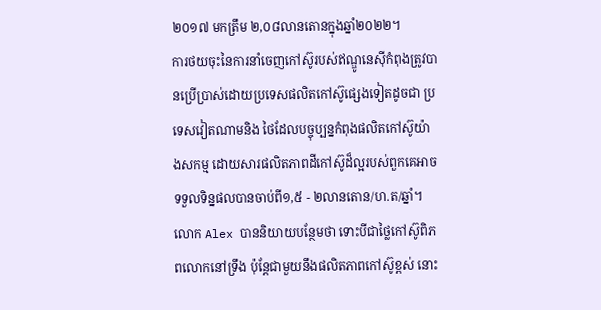២០១៧ មកត្រឹម ២,០៨លានតោនក្នុងឆ្នាំ២០២២។
ការថយចុះនៃការនាំចេញកៅស៊ូរបស់ឥណ្ឌូនេស៊ីកំពុងត្រូវបានប្រើប្រាស់ដោយប្រទេសផលិតកៅស៊ូផ្សេងទៀតដូចជា ប្រទេសវៀតណាមនិង ថៃដែលបច្ចុប្បន្នកំពុងផលិតកៅស៊ូយ៉ាងសកម្ម ដោយសារផលិតភាពដីកៅស៊ូដ៏ល្អរបស់ពួកគេអាចទទួលទិន្នផលបានចាប់ពី១,៥ - ២លានតោន/ហ.ត/ឆ្នាំ។
លោក Alex បាននិយាយបន្ថែមថា ទោះបីជាថ្លៃកៅស៊ូពិភពលោកនៅទ្រឹង ប៉ុន្តែជាមួយនឹងផលិតភាពកៅស៊ូខ្ពស់ នោះ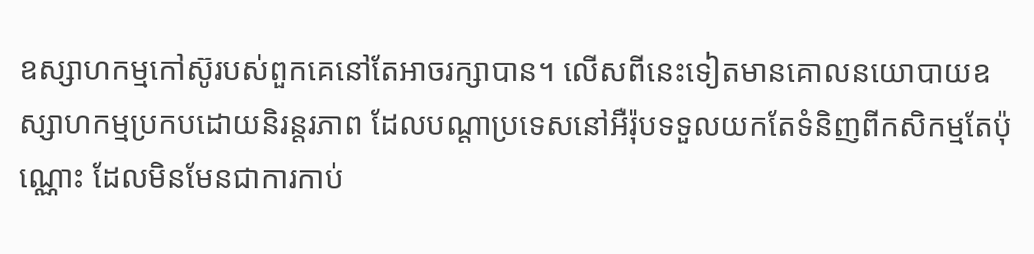ឧស្សាហកម្មកៅស៊ូរបស់ពួកគេនៅតែអាចរក្សាបាន។ លើសពីនេះទៀតមានគោលនយោបាយឧស្សាហកម្មប្រកបដោយនិរន្តរភាព ដែលបណ្តាប្រទេសនៅអឺរ៉ុបទទួលយកតែទំនិញពីកសិកម្មតែប៉ុណ្ណោះ ដែលមិនមែនជាការកាប់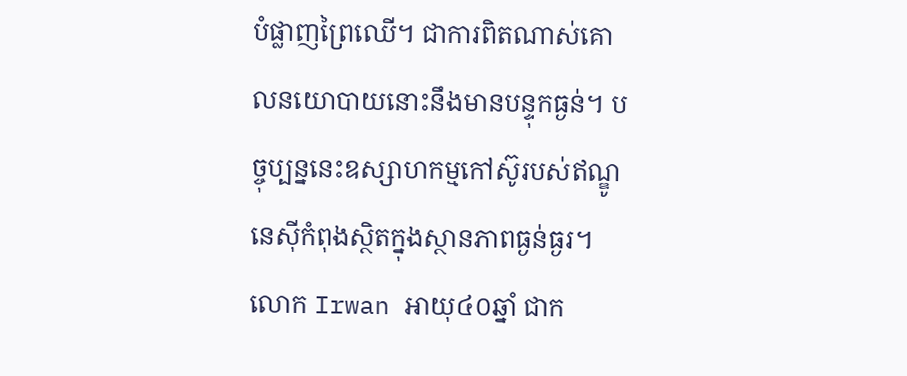បំផ្លាញព្រៃឈើ។ ជាការពិតណាស់គោលនយោបាយនោះនឹងមានបន្ទុកធ្ងន់។ បច្ចុប្បន្ននេះឧស្សាហកម្មកៅស៊ូរបស់ឥណ្ឌូនេស៊ីកំពុងស្ថិតក្នុងស្ថានភាពធ្ងន់ធ្ងរ។
លោក Irwan អាយុ៤០ឆ្នាំ ជាក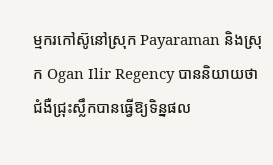ម្មករកៅស៊ូនៅស្រុក Payaraman និងស្រុក Ogan Ilir Regency បាននិយាយថា ជំងឺជ្រុះស្លឹកបានធ្វើឱ្យទិន្នផល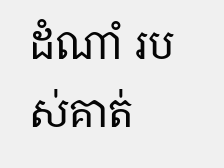ដំណាំ របស់គាត់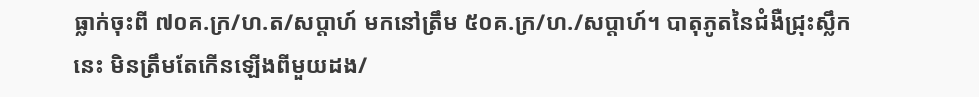ធ្លាក់ចុះពី ៧០គ.ក្រ/ហ.ត/សប្តាហ៍ មកនៅត្រឹម ៥០គ.ក្រ/ហ./សប្តាហ៍។ បាតុភូតនៃជំងឺជ្រុះស្លឹកនេះ មិនត្រឹមតែកើនឡើងពីមួយដង/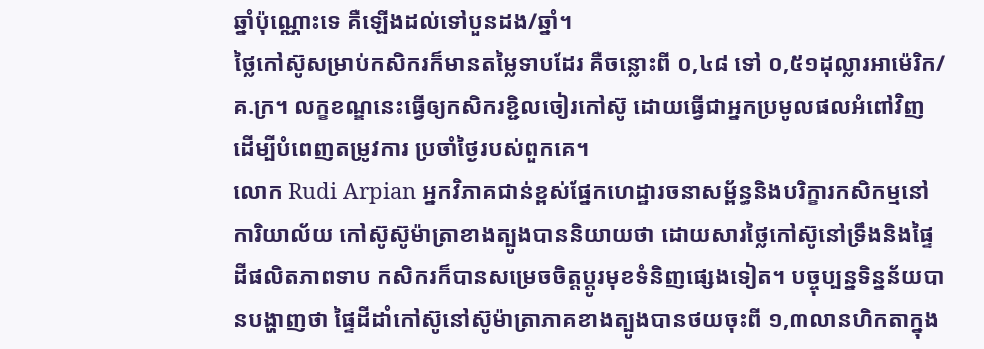ឆ្នាំប៉ុណ្ណោះទេ គឺឡើងដល់ទៅបួនដង/ឆ្នាំ។
ថ្លៃកៅស៊ូសម្រាប់កសិករក៏មានតម្លៃទាបដែរ គឺចន្លោះពី ០,៤៨ ទៅ ០,៥១ដុល្លារអាម៉េរិក/គ.ក្រ។ លក្ខខណ្ឌនេះធ្វើឲ្យកសិករខ្ជិលចៀរកៅស៊ូ ដោយធ្វើជាអ្នកប្រមូលផលអំពៅវិញ ដើម្បីបំពេញតម្រូវការ ប្រចាំថ្ងៃរបស់ពួកគេ។
លោក Rudi Arpian អ្នកវិភាគជាន់ខ្ពស់ផ្នែកហេដ្ឋារចនាសម្ព័ន្ធនិងបរិក្ខារកសិកម្មនៅការិយាល័យ កៅស៊ូស៊ូម៉ាត្រាខាងត្បូងបាននិយាយថា ដោយសារថ្លៃកៅស៊ូនៅទ្រឹងនិងផ្ទៃដីផលិតភាពទាប កសិករក៏បានសម្រេចចិត្តប្តូរមុខទំនិញផ្សេងទៀត។ បច្ចុប្បន្នទិន្នន័យបានបង្ហាញថា ផ្ទៃដីដាំកៅស៊ូនៅស៊ូម៉ាត្រាភាគខាងត្បូងបានថយចុះពី ១,៣លានហិកតាក្នុង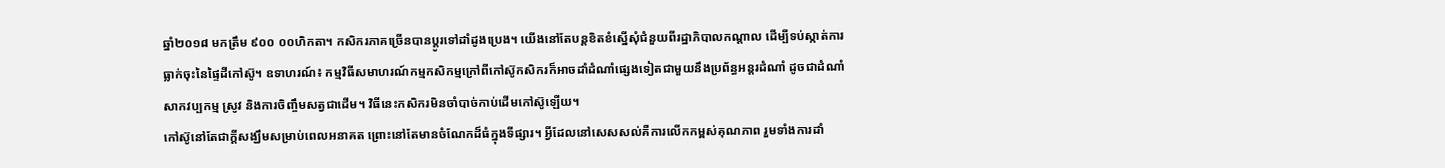ឆ្នាំ២០១៨ មកត្រឹម ៩០០ ០០ហិកតា។ កសិករភាគច្រើនបានប្តូរទៅដាំដូងប្រេង។ យើងនៅតែបន្តខិតខំស្នើសុំជំនួយពីរដ្ឋាភិបាលកណ្តាល ដើម្បីទប់ស្កាត់ការធ្លាក់ចុះនៃផ្ទៃដីកៅស៊ូ។ ឧទាហរណ៍៖ កម្មវិធីសមាហរណ៍កម្មកសិកម្មក្រៅពីកៅស៊ូកសិករក៏អាចដាំដំណាំផ្សេងទៀតជាមួយនឹងប្រព័ន្ធអន្តរដំណាំ ដូចជាដំណាំសាកវប្បកម្ម ស្រូវ និងការចិញ្ចឹមសត្វជាដើម។ វិធីនេះកសិករមិនចាំបាច់កាប់ដើមកៅស៊ូឡើយ។
កៅស៊ូនៅតែជាក្តីសង្ឃឹមសម្រាប់ពេលអនាគត ព្រោះនៅតែមានចំណែកដ៏ធំក្នុងទីផ្សារ។ អ្វីដែលនៅសេសសល់គឺការលើកកម្ពស់គុណភាព រួមទាំងការដាំ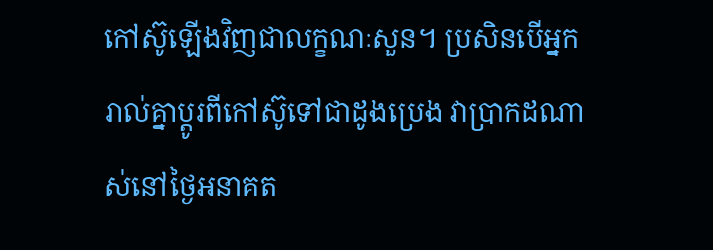កៅស៊ូឡើងវិញជាលក្ខណៈសួន។ ប្រសិនបើអ្នករាល់គ្នាប្តូរពីកៅស៊ូទៅជាដូងប្រេង វាប្រាកដណាស់នៅថ្ងៃអនាគត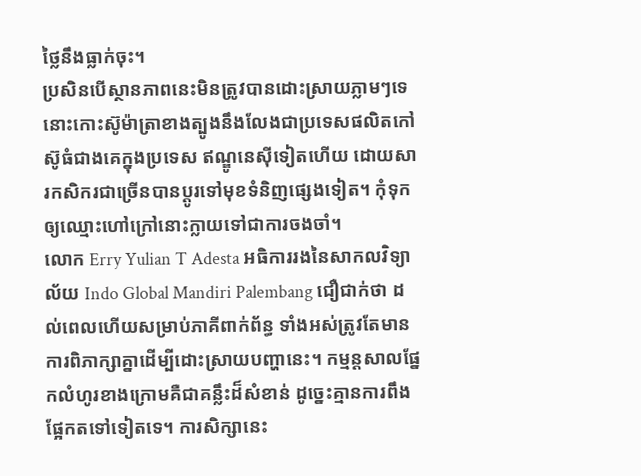ថ្លៃនឹងធ្លាក់ចុះ។
ប្រសិនបើស្ថានភាពនេះមិនត្រូវបានដោះស្រាយភ្លាមៗទេ នោះកោះស៊ូម៉ាត្រាខាងត្បូងនឹងលែងជាប្រទេសផលិតកៅស៊ូធំជាងគេក្នុងប្រទេស ឥណ្ឌូនេស៊ីទៀតហើយ ដោយសារកសិករជាច្រើនបានប្តូរទៅមុខទំនិញផ្សេងទៀត។ កុំទុកឲ្យឈ្មោះហៅក្រៅនោះក្លាយទៅជាការចងចាំ។
លោក Erry Yulian T Adesta អធិការរងនៃសាកលវិទ្យាល័យ Indo Global Mandiri Palembang ជឿជាក់ថា ដល់ពេលហើយសម្រាប់ភាគីពាក់ព័ន្ធ ទាំងអស់ត្រូវតែមានការពិភាក្សាគ្នាដើម្បីដោះស្រាយបញ្ហានេះ។ កម្មន្តសាលផ្នែកលំហូរខាងក្រោមគឺជាគន្លឹះដ៏សំខាន់ ដូច្នេះគ្មានការពឹងផ្អែកតទៅទៀតទេ។ ការសិក្សានេះ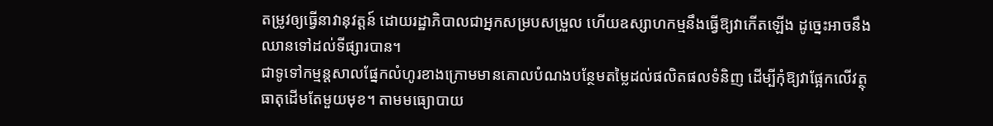តម្រូវឲ្យធ្វើនាវានុវត្តន៍ ដោយរដ្ឋាភិបាលជាអ្នកសម្របសម្រួល ហើយឧស្សាហកម្មនឹងធ្វើឱ្យវាកើតឡើង ដូច្នេះអាចនឹងឈានទៅដល់ទីផ្សារបាន។
ជាទូទៅកម្មន្តសាលផ្នែកលំហូរខាងក្រោមមានគោលបំណងបន្ថែមតម្លៃដល់ផលិតផលទំនិញ ដើម្បីកុំឱ្យវាផ្អែកលើវត្ថុធាតុដើមតែមួយមុខ។ តាមមធ្យោបាយ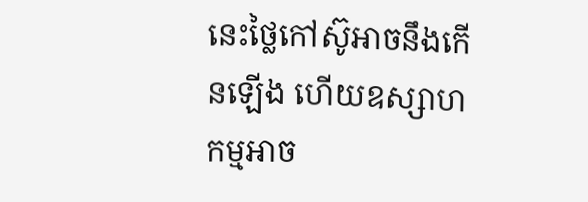នេះថ្លៃកៅស៊ូអាចនឹងកើនឡើង ហើយឧស្សាហកម្មអាច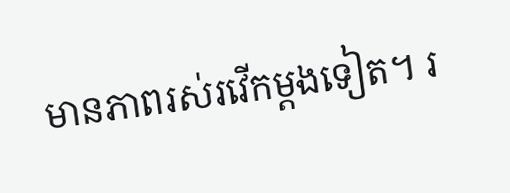មានភាពរស់រវើកម្តងទៀត។ រ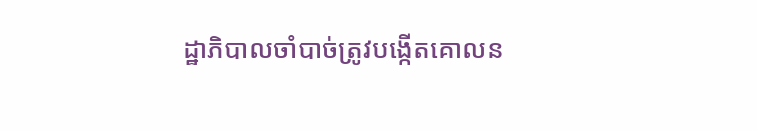ដ្ឋាភិបាលចាំបាច់ត្រូវបង្កើតគោលន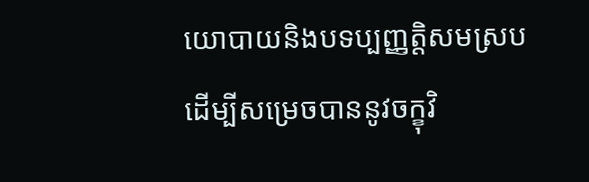យោបាយនិងបទប្បញ្ញត្តិសមស្រប ដើម្បីសម្រេចបាននូវចក្ខុវិ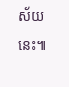ស័យនេះ៕